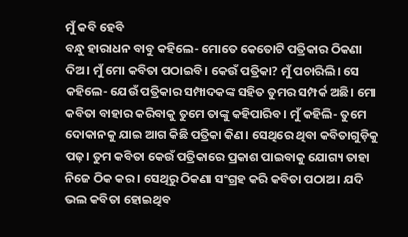ମୁଁ କବି ହେବି
ବନ୍ଧୁ ହାରାଧନ ବାବୁ କହିଲେ- ମୋତେ କେତୋଟି ପତ୍ରିକାର ଠିକଣା ଦିଅ। ମୁଁ ମୋ କବିତା ପଠାଇବି। କେଉଁ ପତ୍ରିକା? ମୁଁ ପଚାରିଲି। ସେ କହିଲେ- ଯେଉଁ ପତ୍ରିକାର ସମ୍ପାଦକଙ୍କ ସହିତ ତୁମର ସମ୍ପର୍କ ଅଛି। ମୋ କବିତା ବାହାର କରିବାକୁ ତୁମେ ତାଙ୍କୁ କହିପାରିବ। ମୁଁ କହିଲି- ତୁମେ ଦୋକାନକୁ ଯାଇ ଆଗ କିଛି ପତ୍ରିକା କିଣ। ସେଥିରେ ଥିବା କବିତାଗୁଡ଼ିକୁ ପଢ଼। ତୁମ କବିତା କେଉଁ ପତ୍ରିକାରେ ପ୍ରକାଶ ପାଇବାକୁ ଯୋଗ୍ୟ ତାହା ନିଜେ ଠିକ କର। ସେଥିରୁ ଠିକଣା ସଂଗ୍ରହ କରି କବିତା ପଠାଅ। ଯଦି ଭଲ କବିତା ହୋଇଥିବ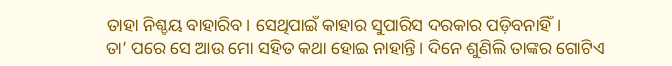ତାହା ନିଶ୍ଚୟ ବାହାରିବ। ସେଥିପାଇଁ କାହାର ସୁପାରିସ ଦରକାର ପଡ଼ିବନାହିଁ।
ତା’ ପରେ ସେ ଆଉ ମୋ ସହିତ କଥା ହୋଇ ନାହାନ୍ତି। ଦିନେ ଶୁଣିଲି ତାଙ୍କର ଗୋଟିଏ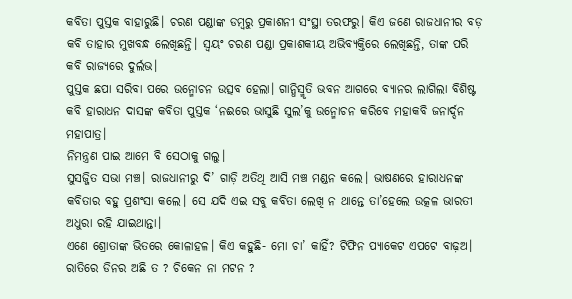କବିତା ପୁସ୍ତକ ବାହାରୁଛି। ଚରଣ ପଣ୍ଡାଙ୍କ ଡମ୍ବରୁ ପ୍ରକାଶନୀ ସଂସ୍ଥା ତରଫରୁ। କିଏ ଜଣେ ରାଜଧାନୀର ବଡ଼ କବି ତାହାର ମୁଖବନ୍ଧ ଲେଖିଛନ୍ତି। ସ୍ବୟଂ ଚରଣ ପଣ୍ଡା ପ୍ରକାଶକୀୟ ଅଭିବ୍ୟକ୍ତିରେ ଲେଖିଛନ୍ତି, ତାଙ୍କ ପରି କବି ରାଜ୍ୟରେ ଦୁର୍ଲଭ।
ପୁସ୍ତକ ଛପା ସରିବା ପରେ ଉନ୍ମୋଚନ ଉତ୍ସବ ହେଲା। ଗାନ୍ଧିସ୍ମୃତି ଭବନ ଆଗରେ ବ୍ୟାନର ଲାଗିଲା ବିଶିଷ୍ଟ କବି ହାରାଧନ ଦାସଙ୍କ କବିତା ପୁସ୍ତକ ‘ନଈରେ ଭାସୁଛି ସୁଲ’କୁ ଉନ୍ମୋଚନ କରିବେ ମହାକବି ଜନାର୍ଦ୍ଦନ ମହାପାତ୍ର।
ନିମନ୍ତ୍ରଣ ପାଇ ଆମେ ବି ସେଠାକୁ ଗଲୁ।
ସୁସଜ୍ଜିତ ସଭା ମଞ୍ଚ। ରାଜଧାନୀରୁ ଦି’ ଗାଡ଼ି ଅତିଥି ଆସି ମଞ୍ଚ ମଣ୍ଡନ କଲେ। ଭାଷଣରେ ହାରାଧନଙ୍କ କବିତାର ବହୁ ପ୍ରଶଂସା କଲେ। ସେ ଯଦି ଏଇ ସବୁ କବିତା ଲେଖି ନ ଥାନ୍ତେ ତା’ହେଲେ ଉତ୍କଳ ଭାରତୀ ଅଧୁରା ରହି ଯାଇଥାନ୍ତା।
ଏଣେ ଶ୍ରୋତାଙ୍କ ଭିତରେ କୋଳାହଳ। କିଏ କହୁଛି- ମୋ ଚା’ କାହିଁ? ଟିଫିନ ପ୍ୟାକେଟ ଏପଟେ ବାଢ଼ଅ। ରାତିରେ ଡିନର ଅଛି ତ ? ଚିକେନ ନା ମଟନ ?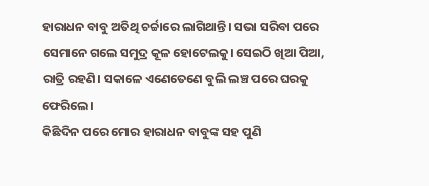ହାରାଧନ ବାବୁ ଅତିଥି ଚର୍ଚ୍ଚାରେ ଲାଗିଥାନ୍ତି। ସଭା ସରିବା ପରେ ସେମାନେ ଗଲେ ସମୁଦ୍ର କୂଳ ହୋଟେଲକୁ। ସେଇଠି ଖିଆ ପିଆ, ରାତ୍ରି ରହଣି। ସକାଳେ ଏଣେତେଣେ ବୁଲି ଲଞ୍ଚ ପରେ ଘରକୁ ଫେରିଲେ।
କିଛିଦିନ ପରେ ମୋର ହାରାଧନ ବାବୁଙ୍କ ସହ ପୁଣି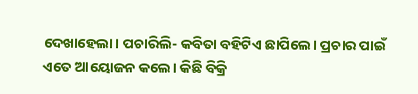ଦେଖାହେଲା। ପଚାରିଲି- କବିତା ବହିଟିଏ ଛାପିଲେ। ପ୍ରଚାର ପାଇଁ ଏତେ ଆୟୋଜନ କଲେ। କିଛି ବିକ୍ରି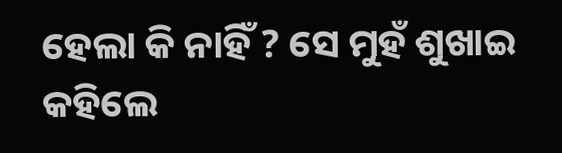ହେଲା କି ନାହିଁ ? ସେ ମୁହଁ ଶୁଖାଇ କହିଲେ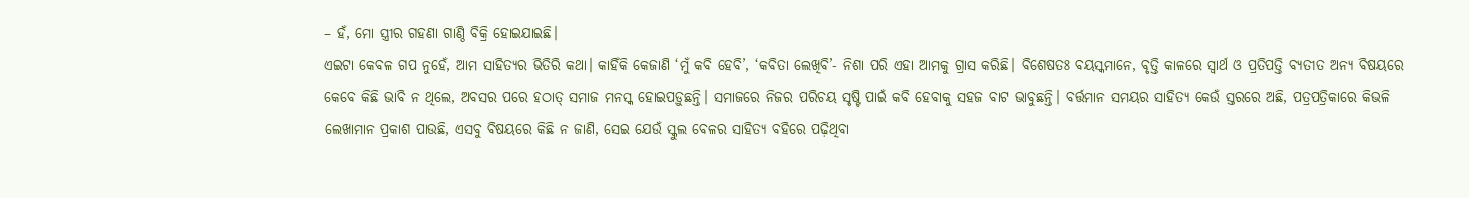– ହଁ, ମୋ ସ୍ତ୍ରୀର ଗହଣା ଗାଣ୍ଠି ବିକ୍ରି ହୋଇଯାଇଛି।
ଏଇଟା କେବଳ ଗପ ନୁହେଁ, ଆମ ସାହିତ୍ୟର ଭିତିରି କଥା। କାହିଁକି କେଜାଣି ‘ମୁଁ କବି ହେବି’, ‘କବିତା ଲେଖିବି’- ନିଶା ପରି ଏହା ଆମକୁ ଗ୍ରାସ କରିଛି। ବିଶେଷତଃ ବୟସ୍କମାନେ, ବୃତ୍ତି କାଳରେ ସ୍ବାର୍ଥ ଓ ପ୍ରତିପତ୍ତି ବ୍ୟତୀତ ଅନ୍ୟ ବିଷୟରେ କେବେ କିଛି ଭାବି ନ ଥିଲେ, ଅବସର ପରେ ହଠାତ୍ ସମାଜ ମନସ୍କ ହୋଇପଡ଼ୁଛନ୍ତି। ସମାଜରେ ନିଜର ପରିଚୟ ସୃଷ୍ଟି ପାଇଁ କବି ହେବାକୁ ସହଜ ବାଟ ଭାବୁଛନ୍ତି। ବର୍ତ୍ତମାନ ସମୟର ସାହିତ୍ୟ କେଉଁ ସ୍ତରରେ ଅଛି, ପତ୍ରପତ୍ରିକାରେ କିଭଳି ଲେଖାମାନ ପ୍ରକାଶ ପାଉଛି, ଏସବୁ ବିଷୟରେ କିଛି ନ ଜାଣି, ସେଇ ଯେଉଁ ସ୍କୁଲ ବେଳର ସାହିତ୍ୟ ବହିରେ ପଢ଼ିଥିବା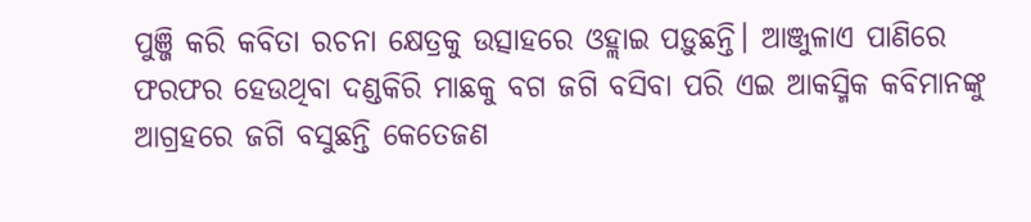ପୁଞ୍ଜି କରି କବିତା ରଚନା କ୍ଷେତ୍ରକୁ ଉତ୍ସାହରେ ଓହ୍ଲାଇ ପଡ଼ୁଛନ୍ତି। ଆଞ୍ଜୁଳାଏ ପାଣିରେ ଫରଫର ହେଉଥିବା ଦଣ୍ଡକିରି ମାଛକୁ ବଗ ଜଗି ବସିବା ପରି ଏଇ ଆକସ୍ମିକ କବିମାନଙ୍କୁ ଆଗ୍ରହରେ ଜଗି ବସୁଛନ୍ତି କେତେଜଣ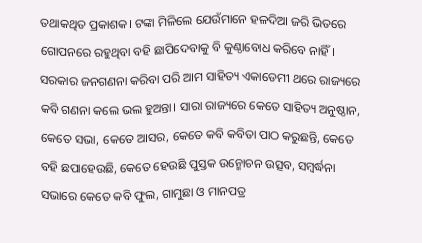ତଥାକଥିତ ପ୍ରକାଶକ। ଟଙ୍କା ମିଳିଲେ ଯେଉଁମାନେ ହଳଦିଆ ଜରି ଭିତରେ ଗୋପନରେ ରହୁଥିବା ବହି ଛାପିଦେବାକୁ ବି କୁଣ୍ଠାବୋଧ କରିବେ ନାହିଁ।
ସରକାର ଜନଗଣନା କରିବା ପରି ଆମ ସାହିତ୍ୟ ଏକାଡେମୀ ଥରେ ରାଜ୍ୟରେ କବି ଗଣନା କଲେ ଭଲ ହୁଅନ୍ତା। ସାରା ରାଜ୍ୟରେ କେତେ ସାହିତ୍ୟ ଅନୁଷ୍ଠାନ, କେତେ ସଭା, କେତେ ଆସର, କେତେ କବି କବିତା ପାଠ କରୁଛନ୍ତି, କେତେ ବହି ଛପାହେଉଛି, କେତେ ହେଉଛି ପୁସ୍ତକ ଉନ୍ମୋଚନ ଉତ୍ସବ, ସମ୍ବର୍ଦ୍ଧନା ସଭାରେ କେତେ କବି ଫୁଲ, ଗାମୁଛା ଓ ମାନପତ୍ର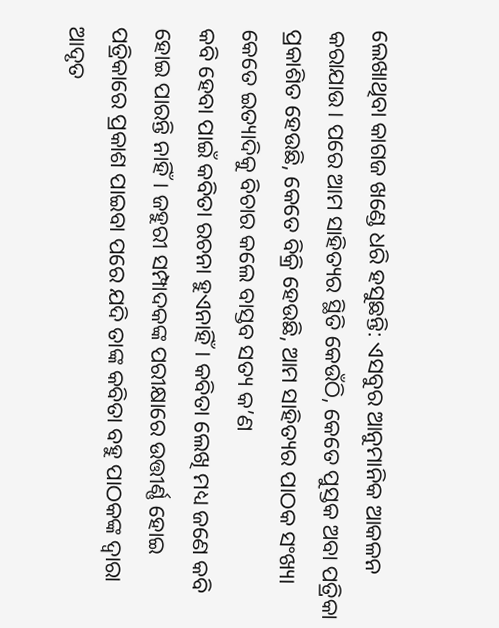ଲେଖାଥିବା କାଗଜ ଖଣ୍ଡେ ଧରି ହସୁଛନ୍ତି: ଏସବୁର ଆନୁମାନିକ ଆକଳନ କରାଯାଉ। ପରେ ଆମ ସାହିତ୍ୟର ସ୍ଥିତି କେଉଁଠି, କେତେ ପୁସ୍ତକ ଅବା ପତ୍ରିକା ପ୍ରକାଶିତ ହେଉଛି, କେତେ ବିକ୍ରି ହେଉଛି, ଆମ ସାହିତ୍ୟର ପାଠକ ସଂଖ୍ୟା କେତେ ଇତ୍ୟାଦିକୁ ବିଚାର କଲେ ବାସ୍ତବ ସତ୍ୟ କ’ଣ
କବି ହେବା ପାଇଁ କବିତା ରଚନା ହୁଏନାହିଁ। କବିତା ଲେଖି ମଧ୍ୟ ଜଣେ କବି ହୋଇ ପାରନ୍ତି ନାହିଁ। ଜହୁରୀ ସମ୍ପାଦକଙ୍କ ପରୀକ୍ଷାରେ ଉତ୍ତୀର୍ଣ୍ଣ ହୋଇ ପତ୍ରିକାରେ ପ୍ରକାଶ ପାଇବା ପରେ ଯଦି ତାଙ୍କ କବିତା ବହୁ ପାଠକଙ୍କ ଦ୍ୱାରା ଆଦୃତ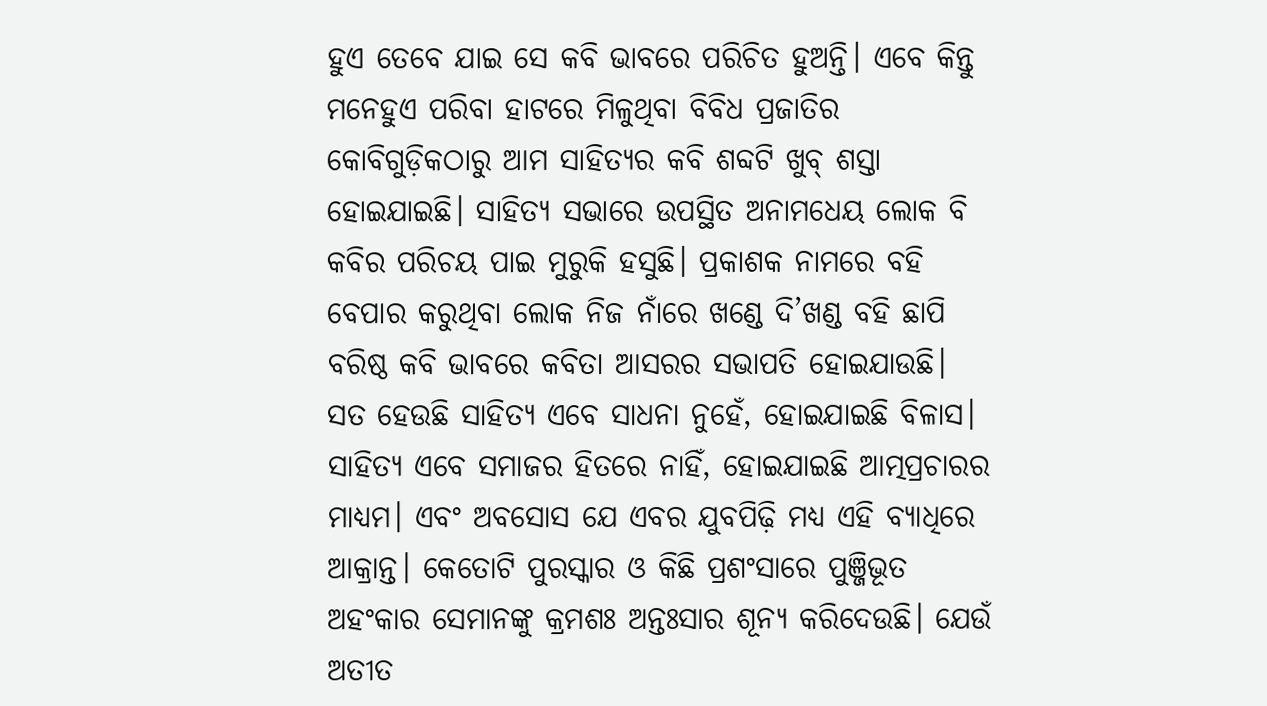ହୁଏ ତେବେ ଯାଇ ସେ କବି ଭାବରେ ପରିଚିତ ହୁଅନ୍ତି। ଏବେ କିନ୍ତୁ ମନେହୁଏ ପରିବା ହାଟରେ ମିଳୁଥିବା ବିବିଧ ପ୍ରଜାତିର କୋବିଗୁଡ଼ିକଠାରୁ ଆମ ସାହିତ୍ୟର କବି ଶବ୍ଦଟି ଖୁବ୍ ଶସ୍ତା ହୋଇଯାଇଛି। ସାହିତ୍ୟ ସଭାରେ ଉପସ୍ଥିତ ଅନାମଧେୟ ଲୋକ ବି କବିର ପରିଚୟ ପାଇ ମୁରୁକି ହସୁଛି। ପ୍ରକାଶକ ନାମରେ ବହି ବେପାର କରୁଥିବା ଲୋକ ନିଜ ନାଁରେ ଖଣ୍ଡେ ଦି’ଖଣ୍ଡ ବହି ଛାପି ବରିଷ୍ଠ କବି ଭାବରେ କବିତା ଆସରର ସଭାପତି ହୋଇଯାଉଛି।
ସତ ହେଉଛି ସାହିତ୍ୟ ଏବେ ସାଧନା ନୁହେଁ, ହୋଇଯାଇଛି ବିଳାସ। ସାହିତ୍ୟ ଏବେ ସମାଜର ହିତରେ ନାହିଁ, ହୋଇଯାଇଛି ଆତ୍ମପ୍ରଚାରର ମାଧ୍ୟମ। ଏବଂ ଅବସୋସ ଯେ ଏବର ଯୁବପିଢ଼ି ମଧ୍ୟ ଏହି ବ୍ୟାଧିରେ ଆକ୍ରାନ୍ତ। କେତୋଟି ପୁରସ୍କାର ଓ କିଛି ପ୍ରଶଂସାରେ ପୁଞ୍ଜିଭୂତ ଅହଂକାର ସେମାନଙ୍କୁ କ୍ରମଶଃ ଅନ୍ତଃସାର ଶୂନ୍ୟ କରିଦେଉଛି। ଯେଉଁ ଅତୀତ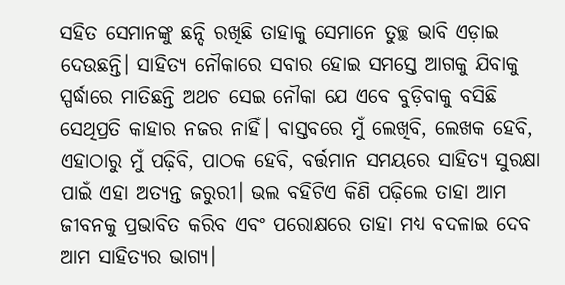ସହିତ ସେମାନଙ୍କୁ ଛନ୍ଦି ରଖିଛି ତାହାକୁ ସେମାନେ ତୁଚ୍ଛ ଭାବି ଏଡ଼ାଇ ଦେଉଛନ୍ତି। ସାହିତ୍ୟ ନୌକାରେ ସବାର ହୋଇ ସମସ୍ତେ ଆଗକୁ ଯିବାକୁ ସ୍ପର୍ଦ୍ଧାରେ ମାତିଛନ୍ତି ଅଥଚ ସେଇ ନୌକା ଯେ ଏବେ ବୁଡ଼ିବାକୁ ବସିଛି ସେଥିପ୍ରତି କାହାର ନଜର ନାହିଁ। ବାସ୍ତବରେ ମୁଁ ଲେଖିବି, ଲେଖକ ହେବି, ଏହାଠାରୁ ମୁଁ ପଢ଼ିବି, ପାଠକ ହେବି, ବର୍ତ୍ତମାନ ସମୟରେ ସାହିତ୍ୟ ସୁରକ୍ଷା ପାଇଁ ଏହା ଅତ୍ୟନ୍ତ ଜରୁରୀ। ଭଲ ବହିଟିଏ କିଣି ପଢ଼ିଲେ ତାହା ଆମ ଜୀବନକୁ ପ୍ରଭାବିତ କରିବ ଏବଂ ପରୋକ୍ଷରେ ତାହା ମଧ୍ୟ ବଦଳାଇ ଦେବ ଆମ ସାହିତ୍ୟର ଭାଗ୍ୟ।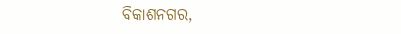ବିକାଶନଗର,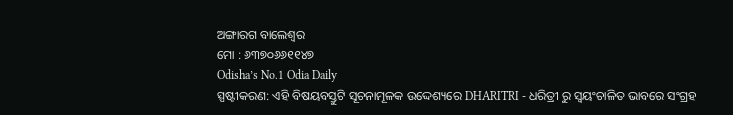ଅଙ୍ଗାରଗ ବାଲେଶ୍ୱର
ମୋ : ୬୩୭୦୬୬୧୧୪୭
Odisha’s No.1 Odia Daily
ସ୍ପଷ୍ଟୀକରଣ: ଏହି ବିଷୟବସ୍ତୁଟି ସୂଚନାମୂଳକ ଉଦ୍ଦେଶ୍ୟରେ DHARITRI - ଧରିତ୍ରୀ ରୁ ସ୍ୱୟଂଚାଳିତ ଭାବରେ ସଂଗ୍ରହ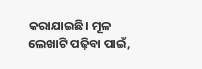କରାଯାଇଛି। ମୂଳ ଲେଖାଟି ପଢ଼ିବା ପାଇଁ,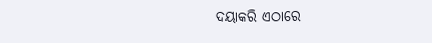ଦୟାକରି ଏଠାରେ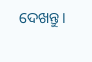ଦେଖନ୍ତୁ।